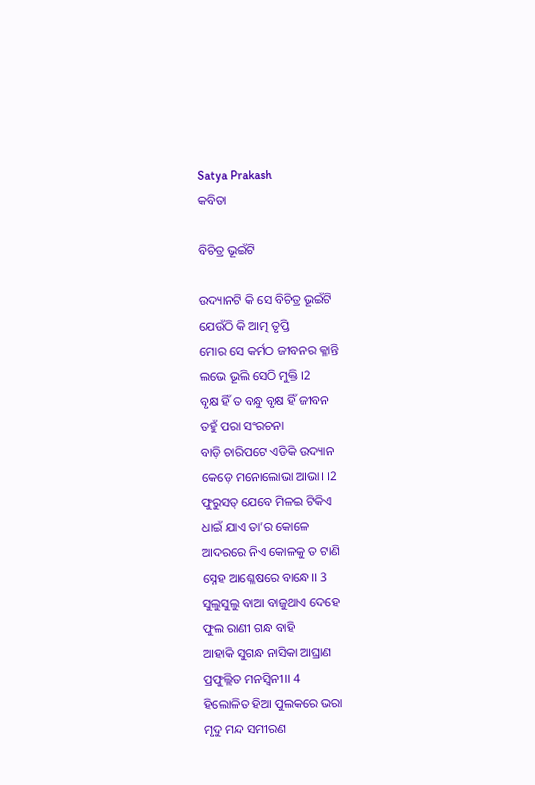Satya Prakash
କବିତା

ବିଚିତ୍ର ଭୂଇଁଟି

ଉଦ୍ୟାନଟି କି ସେ ବିଚିତ୍ର ଭୂଇଁଟି
ଯେଉଁଠି କି ଆତ୍ମ ତୃପ୍ତି
ମୋର ସେ କର୍ମଠ ଜୀବନର କ୍ଳାନ୍ତି
ଲଭେ ଭୂଲି ସେଠି ମୁକ୍ତି ।2
ବୃକ୍ଷ ହିଁ ତ ବନ୍ଧୁ ବୃକ୍ଷ ହିଁ ଜୀବନ
ତହୁଁ ପରା ସଂରଚନା
ବାଡ଼ି ଚାରିପଟେ ଏଡିକି ଉଦ୍ୟାନ
କେଡ଼େ ମନୋଲୋଭା ଆଭା। ।2
ଫୁରୁସତ୍ ଯେବେ ମିଳଇ ଟିକିଏ
ଧାଇଁ ଯାଏ ତା’ର କୋଳେ
ଆଦରରେ ନିଏ କୋଳକୁ ତ ଟାଣି
ସ୍ନେହ ଆଶ୍ଳେଷରେ ବାନ୍ଧେ।। 3
ସୁଲୁସୁଲୁ ବାଆ ବାଜୁଥାଏ ଦେହେ
ଫୁଲ ରାଣୀ ଗନ୍ଧ ବାହି
ଆହାକି ସୁଗନ୍ଧ ନାସିକା ଆଘ୍ରାଣ
ପ୍ରଫୁଲ୍ଲିତ ମନସ୍ଵିନୀ।। 4
ହିଲୋଳିତ ହିଆ ପୁଲକରେ ଭରା
ମୃଦୁ ମନ୍ଦ ସମୀରଣ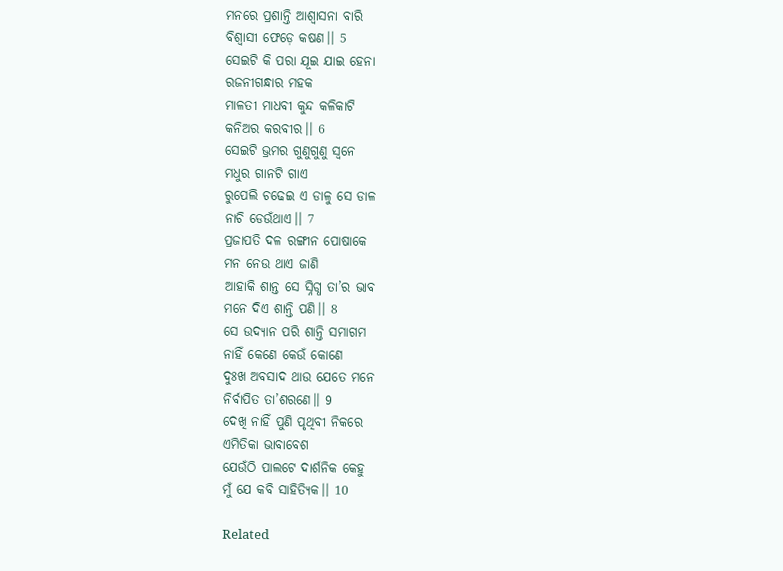ମନରେ ପ୍ରଶାନ୍ତି ଆଶ୍ୱାସନା ବାରି
ବିଶ୍ଵାସୀ ଫେଡ଼େ କଷଣ।। 5
ସେଇଟି କି ପରା ଯୂଇ ଯାଇ ହେନା
ରଜନୀଗନ୍ଧାର ମହକ
ମାଳତୀ ମାଧବୀ କୁନ୍ଦ କଳିକାଟି
କନିଅର କରବୀର।। 6
ସେଇଟି ଭ୍ରମର ଗୁଣୁଗୁଣୁ ସ୍ବନେ
ମଧୁର ଗାନଟି ଗାଏ
ରୁପେଲି ଚଢେଇ ଏ ଡାଳୁ ସେ ଡାଳ
ନାଚି ଡେଉଁଥାଏ।। 7
ପ୍ରଜାପତି ଦଳ ରଙ୍ଗୀନ ପୋଷାକେ
ମନ ନେଉ ଥାଏ ଜାଣି
ଆହାକି ଶାନ୍ତ ସେ ସ୍ନିଗ୍ଧ ତା’ର ଭାବ
ମନେ ଦିଏ ଶାନ୍ତି ପଣି।। 8
ସେ ଉଦ୍ୟାନ ପରି ଶାନ୍ତି ସମାଗମ
ନାହିଁ କେଣେ କେଉଁ କୋଣେ
ଦୁଃଖ ଅବସାଦ ଥାଉ ଯେତେ ମନେ
ନିର୍ବାପିତ ତା’ଶରଣେ।। 9
ଦେଖି ନାହିଁ ପୁଣି ପୃଥିବୀ ନିକରେ
ଏମିତିକା ଭାବାବେଶ
ଯେଉଁଠି ପାଲଟେ ଦାର୍ଶନିକ କେହୁ
ମୁଁ ଯେ କବି ସାହିତ୍ୟିକ।। 10

Related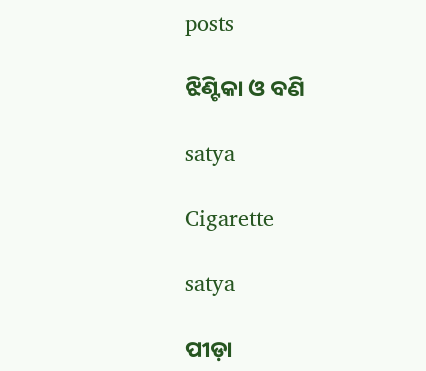posts

ଝିଣ୍ଟିକା ଓ ବଣି

satya

Cigarette

satya

ପୀଡ଼ା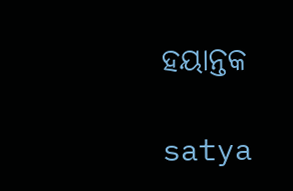ହୟାନ୍ତକ

satya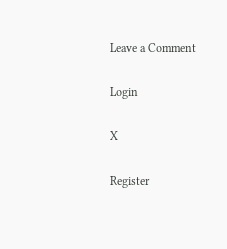Leave a Comment

Login

X

Register